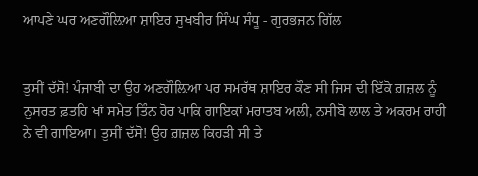ਆਪਣੇ ਘਰ ਅਣਗੌਲ਼ਿਆ ਸ਼ਾਇਰ ਸੁਖਬੀਰ ਸਿੰਘ ਸੰਧੂ - ਗੁਰਭਜਨ ਗਿੱਲ


ਤੁਸੀਂ ਦੱਸੋ! ਪੰਜਾਬੀ ਦਾ ਉਹ ਅਣਗੌਲ਼ਿਆ ਪਰ ਸਮਰੱਥ ਸ਼ਾਇਰ ਕੌਣ ਸੀ ਜਿਸ ਦੀ ਇੱਕੋ ਗ਼ਜ਼ਲ ਨੂੰ ਨੁਸਰਤ ਫ਼ਤਹਿ ਖਾਂ ਸਮੇਤ ਤਿੰਨ ਹੋਰ ਪਾਕਿ ਗਾਇਕਾਂ ਮਰਾਤਬ ਅਲੀ, ਨਸੀਬੋ ਲਾਲ ਤੇ ਅਕਰਮ ਰਾਹੀ ਨੇ ਵੀ ਗਾਇਆ। ਤੁਸੀਂ ਦੱਸੋ! ਉਹ ਗ਼ਜ਼ਲ ਕਿਹੜੀ ਸੀ ਤੇ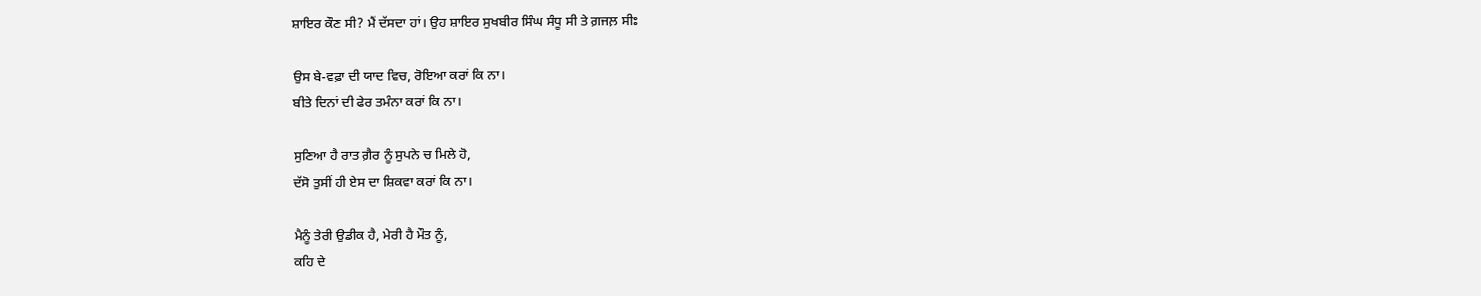ਸ਼ਾਇਰ ਕੌਣ ਸੀ? ਮੈਂ ਦੱਸਦਾ ਹਾਂ। ਉਹ ਸ਼ਾਇਰ ਸੁਖਬੀਰ ਸਿੰਘ ਸੰਧੂ ਸੀ ਤੇ ਗ਼ਜਲ਼ ਸੀਃ

ਉਸ ਬੇ-ਵਫ਼ਾ ਦੀ ਯਾਦ ਵਿਚ, ਰੋਇਆ ਕਰਾਂ ਕਿ ਨਾ।
ਬੀਤੇ ਦਿਨਾਂ ਦੀ ਫੇਰ ਤਮੰਨਾ ਕਰਾਂ ਕਿ ਨਾ।

ਸੁਣਿਆ ਹੈ ਰਾਤ ਗ਼ੈਰ ਨੂੰ ਸੁਪਨੇ ਚ ਮਿਲੇ ਹੋ,
ਦੱਸੋ ਤੁਸੀਂ ਹੀ ਏਸ ਦਾ ਸ਼ਿਕਵਾ ਕਰਾਂ ਕਿ ਨਾ।

ਮੈਨੂੰ ਤੇਰੀ ਉਡੀਕ ਹੈ, ਮੇਰੀ ਹੈ ਮੌਤ ਨੂੰ,
ਕਹਿ ਦੇ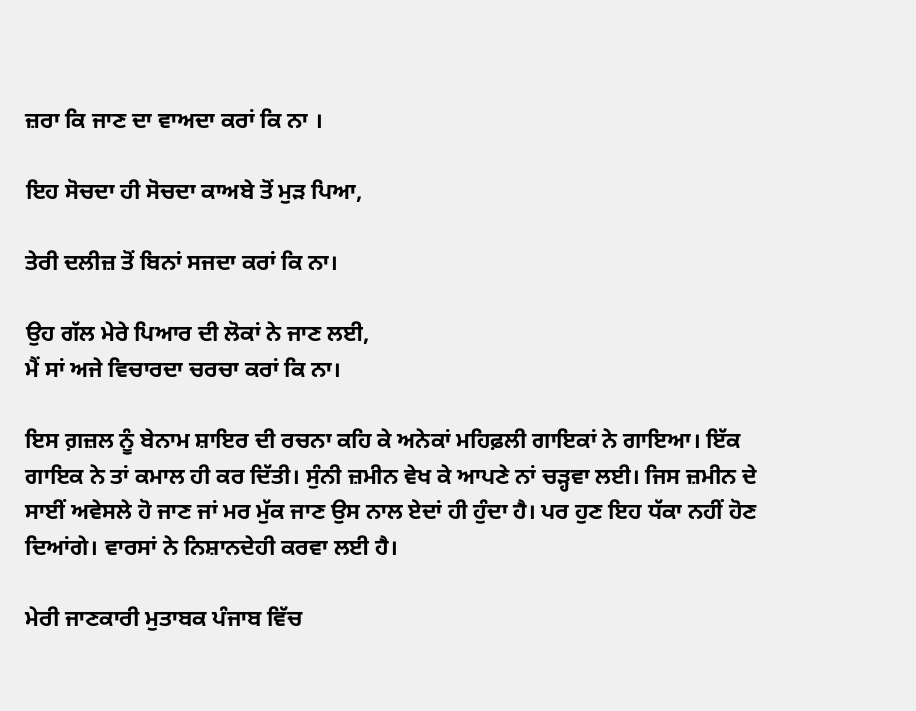ਜ਼ਰਾ ਕਿ ਜਾਣ ਦਾ ਵਾਅਦਾ ਕਰਾਂ ਕਿ ਨਾ ।

ਇਹ ਸੋਚਦਾ ਹੀ ਸੋਚਦਾ ਕਾਅਬੇ ਤੋਂ ਮੁੜ ਪਿਆ,

ਤੇਰੀ ਦਲੀਜ਼ ਤੋਂ ਬਿਨਾਂ ਸਜਦਾ ਕਰਾਂ ਕਿ ਨਾ।

ਉਹ ਗੱਲ ਮੇਰੇ ਪਿਆਰ ਦੀ ਲੋਕਾਂ ਨੇ ਜਾਣ ਲਈ,
ਮੈਂ ਸਾਂ ਅਜੇ ਵਿਚਾਰਦਾ ਚਰਚਾ ਕਰਾਂ ਕਿ ਨਾ।

ਇਸ ਗ਼ਜ਼ਲ ਨੂੰ ਬੇਨਾਮ ਸ਼ਾਇਰ ਦੀ ਰਚਨਾ ਕਹਿ ਕੇ ਅਨੇਕਾਂ ਮਹਿਫ਼ਲੀ ਗਾਇਕਾਂ ਨੇ ਗਾਇਆ। ਇੱਕ ਗਾਇਕ ਨੇ ਤਾਂ ਕਮਾਲ ਹੀ ਕਰ ਦਿੱਤੀ। ਸੁੰਨੀ ਜ਼ਮੀਨ ਵੇਖ ਕੇ ਆਪਣੇ ਨਾਂ ਚੜ੍ਹਵਾ ਲਈ। ਜਿਸ ਜ਼ਮੀਨ ਦੇ ਸਾਈਂ ਅਵੇਸਲੇ ਹੋ ਜਾਣ ਜਾਂ ਮਰ ਮੁੱਕ ਜਾਣ ਉਸ ਨਾਲ ਏਦਾਂ ਹੀ ਹੁੰਦਾ ਹੈ। ਪਰ ਹੁਣ ਇਹ ਧੱਕਾ ਨਹੀਂ ਹੋਣ ਦਿਆਂਗੇ। ਵਾਰਸਾਂ ਨੇ ਨਿਸ਼ਾਨਦੇਹੀ ਕਰਵਾ ਲਈ ਹੈ।

ਮੇਰੀ ਜਾਣਕਾਰੀ ਮੁਤਾਬਕ ਪੰਜਾਬ ਵਿੱਚ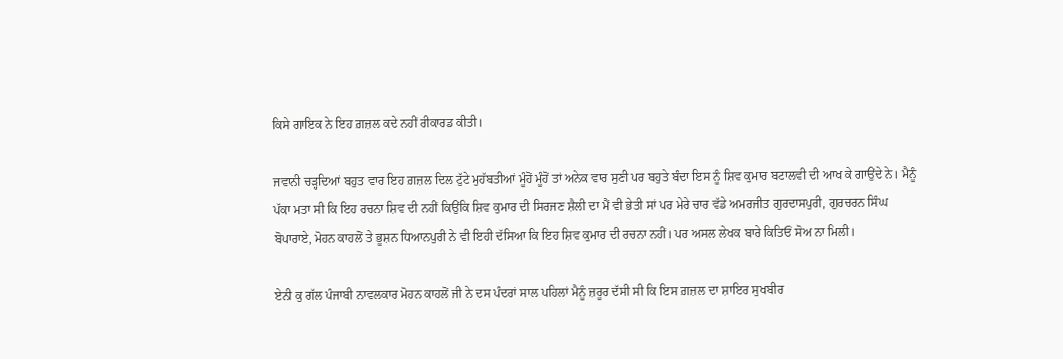ਕਿਸੇ ਗਾਇਕ ਨੇ ਇਹ ਗ਼ਜ਼ਲ ਕਦੇ ਨਹੀਂ ਰੀਕਾਰਡ ਕੀਤੀ।

ਜਵਾਨੀ ਚੜ੍ਹਦਿਆਂ ਬਹੁਤ ਵਾਰ ਇਹ ਗ਼ਜ਼ਲ ਦਿਲ ਟੁੱਟੇ ਮੁਹੱਬਤੀਆਂ ਮੂੰਹੋਂ ਮੂੰਹੋਂ ਤਾਂ ਅਨੇਕ ਵਾਰ ਸੁਣੀ ਪਰ ਬਹੁਤੇ ਬੰਦਾ ਇਸ ਨੂੰ ਸ਼ਿਵ ਕੁਮਾਰ ਬਟਾਲਵੀ ਦੀ ਆਖ ਕੇ ਗਾਉਂਦੇ ਨੇ। ਮੈਨੂੰ ਪੱਕਾ ਮਤਾ ਸੀ ਕਿ ਇਹ ਰਚਨਾ ਸ਼ਿਵ ਦੀ ਨਹੀਂ ਕਿਉਂਕਿ ਸ਼ਿਵ ਕੁਮਾਰ ਦੀ ਸਿਰਜਣ ਸ਼ੈਲੀ ਦਾ ਮੈਂ ਵੀ ਭੇਤੀ ਸਾਂ ਪਰ ਮੇਰੇ ਚਾਰ ਵੱਡੇ ਅਮਰਜੀਤ ਗੁਰਦਾਸਪੁਰੀ, ਗੁਰਚਰਨ ਸਿੰਘ ਬੋਪਾਰਾਏ, ਮੋਹਨ ਕਾਹਲੋਂ ਤੇ ਭੂਸ਼ਨ ਧਿਆਨਪੁਰੀ ਨੇ ਵੀ ਇਹੀ ਦੱਸਿਆ ਕਿ ਇਹ ਸ਼ਿਵ ਕੁਮਾਰ ਦੀ ਰਚਨਾ ਨਹੀਂ। ਪਰ ਅਸਲ ਲੇਖਕ ਬਾਰੇ ਕਿਤਿਓਂ ਸੋਅ ਨਾ ਮਿਲੀ।

ਏਨੀ ਕੁ ਗੱਲ ਪੰਜਾਬੀ ਨਾਵਲਕਾਰ ਮੋਹਨ ਕਾਹਲੋਂ ਜੀ ਨੇ ਦਸ ਪੰਦਰਾਂ ਸਾਲ ਪਹਿਲਾਂ ਮੈਨੂੰ ਜ਼ਰੂਰ ਦੱਸੀ ਸੀ ਕਿ ਇਸ ਗ਼ਜ਼ਲ ਦਾ ਸ਼ਾਇਰ ਸੁਖਬੀਰ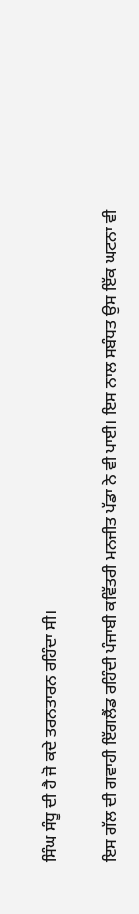ਸਿੰਘ ਸੰਧੂ ਦੀ ਹੈ ਜੋ ਕਦੇ ਤਰਨਤਾਰਨ ਰਹਿੰਦਾ ਸੀ।

ਇਸ ਗੱਲ ਦੀ ਗਵਾਹੀ ਇੱਗਲੈਂਡ ਰਹਿੰਦੀ ਪੰਜਾਬੀ ਕਵਿੱਤਰੀ ਮਨਜੀਤ ਪੱਡਾ ਨੇ ਵੀ ਪਾਈ। ਇਸ ਨਾਲ ਸਬੰਧਤ ਉਸ ਇੱਕ ਘਟਨਾ ਵੀ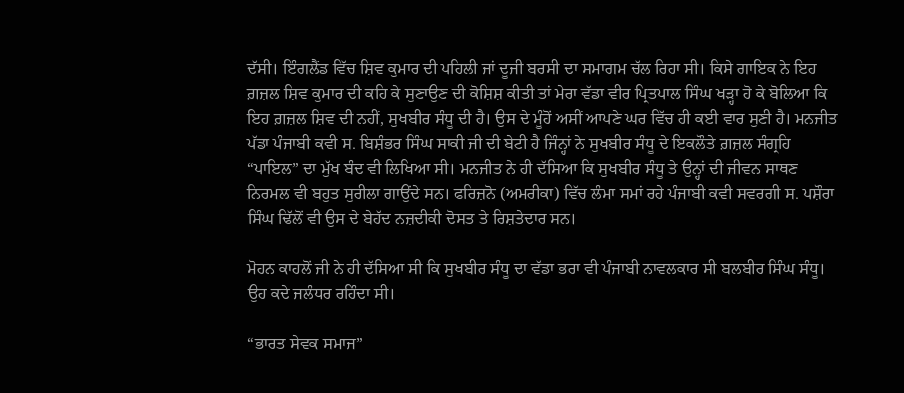ਦੱਸੀ। ਇੰਗਲੈਂਡ ਵਿੱਚ ਸ਼ਿਵ ਕੁਮਾਰ ਦੀ ਪਹਿਲੀ ਜਾਂ ਦੂਜੀ ਬਰਸੀ ਦਾ ਸਮਾਗਮ ਚੱਲ ਰਿਹਾ ਸੀ। ਕਿਸੇ ਗਾਇਕ ਨੇ ਇਹ ਗ਼ਜ਼ਲ ਸ਼ਿਵ ਕੁਮਾਰ ਦੀ ਕਹਿ ਕੇ ਸੁਣਾਉਣ ਦੀ ਕੋਸ਼ਿਸ਼ ਕੀਤੀ ਤਾਂ ਮੇਰਾ ਵੱਡਾ ਵੀਰ ਪ੍ਰਿਤਪਾਲ ਸਿੰਘ ਖੜ੍ਹਾ ਹੋ ਕੇ ਬੋਲਿਆ ਕਿ ਇਹ ਗ਼ਜ਼ਲ ਸ਼ਿਵ ਦੀ ਨਹੀਂ, ਸੁਖਬੀਰ ਸੰਧੂ ਦੀ ਹੈ। ਉਸ ਦੇ ਮੂੰਹੋਂ ਅਸੀਂ ਆਪਣੇ ਘਰ ਵਿੱਚ ਹੀ ਕਈ ਵਾਰ ਸੁਣੀ ਹੈ। ਮਨਜੀਤ ਪੱਡਾ ਪੰਜਾਬੀ ਕਵੀ ਸ. ਬਿਸ਼ੰਭਰ ਸਿੰਘ ਸਾਕੀ ਜੀ ਦੀ ਬੇਟੀ ਹੈ ਜਿੰਨ੍ਹਾਂ ਨੇ ਸੁਖਬੀਰ ਸੰਧੂ ਦੇ ਇਕਲੌਤੇ ਗ਼ਜ਼ਲ ਸੰਗ੍ਰਹਿ “ਪਾਇਲ” ਦਾ ਮੁੱਖ ਬੰਦ ਵੀ ਲਿਖਿਆ ਸੀ। ਮਨਜੀਤ ਨੇ ਹੀ ਦੱਸਿਆ ਕਿ ਸੁਖਬੀਰ ਸੰਧੂ ਤੇ ਉਨ੍ਹਾਂ ਦੀ ਜੀਵਨ ਸਾਥਣ ਨਿਰਮਲ ਵੀ ਬਹੁਤ ਸੁਰੀਲਾ ਗਾਉਂਦੇ ਸਨ। ਫਰਿਜ਼ਨੋ (ਅਮਰੀਕਾ) ਵਿੱਚ ਲੰਮਾ ਸਮਾਂ ਰਹੇ ਪੰਜਾਬੀ ਕਵੀ ਸਵਰਗੀ ਸ. ਪਸ਼ੌਰਾ ਸਿੰਘ ਢਿੱਲੋਂ ਵੀ ਉਸ ਦੇ ਬੇਹੱਦ ਨਜ਼ਦੀਕੀ ਦੋਸਤ ਤੇ ਰਿਸ਼ਤੇਦਾਰ ਸਨ।

ਮੋਹਨ ਕਾਹਲੋਂ ਜੀ ਨੇ ਹੀ ਦੱਸਿਆ ਸੀ ਕਿ ਸੁਖਬੀਰ ਸੰਧੂ ਦਾ ਵੱਡਾ ਭਰਾ ਵੀ ਪੰਜਾਬੀ ਨਾਵਲਕਾਰ ਸੀ ਬਲਬੀਰ ਸਿੰਘ ਸੰਧੂ। ਉਹ ਕਦੇ ਜਲੰਧਰ ਰਹਿੰਦਾ ਸੀ।

“ਭਾਰਤ ਸੇਵਕ ਸਮਾਜ”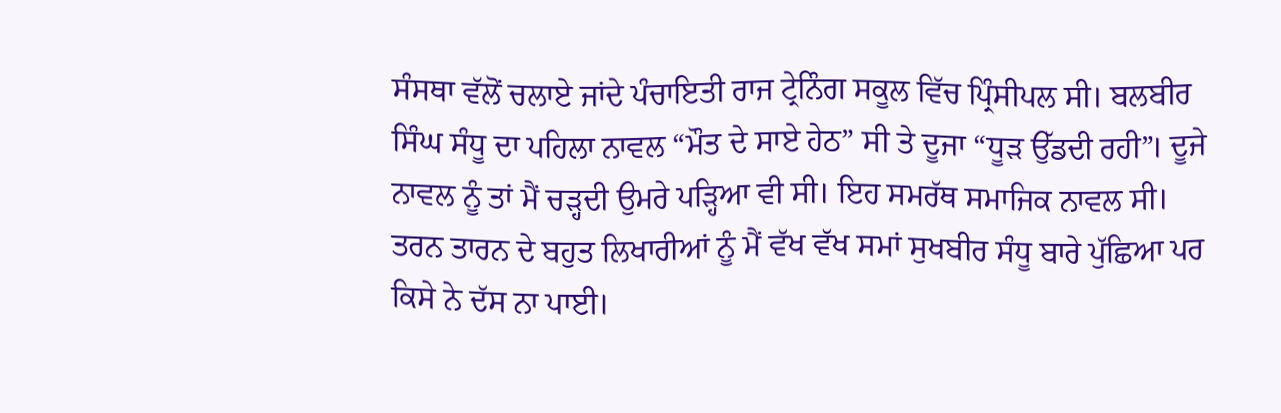ਸੰਸਥਾ ਵੱਲੋਂ ਚਲਾਏ ਜਾਂਦੇ ਪੰਚਾਇਤੀ ਰਾਜ ਟ੍ਰੇਨਿੰਗ ਸਕੂਲ ਵਿੱਚ ਪ੍ਰਿੰਸੀਪਲ ਸੀ। ਬਲਬੀਰ ਸਿੰਘ ਸੰਧੂ ਦਾ ਪਹਿਲਾ ਨਾਵਲ “ਮੌਤ ਦੇ ਸਾਏ ਹੇਠ” ਸੀ ਤੇ ਦੂਜਾ “ਧੂੜ ਉੱਡਦੀ ਰਹੀ”। ਦੂਜੇ ਨਾਵਲ ਨੂੰ ਤਾਂ ਮੈਂ ਚੜ੍ਹਦੀ ਉਮਰੇ ਪੜ੍ਹਿਆ ਵੀ ਸੀ। ਇਹ ਸਮਰੱਥ ਸਮਾਜਿਕ ਨਾਵਲ ਸੀ। ਤਰਨ ਤਾਰਨ ਦੇ ਬਹੁਤ ਲਿਖਾਰੀਆਂ ਨੂੰ ਮੈਂ ਵੱਖ ਵੱਖ ਸਮਾਂ ਸੁਖਬੀਰ ਸੰਧੂ ਬਾਰੇ ਪੁੱਛਿਆ ਪਰ ਕਿਸੇ ਨੇ ਦੱਸ ਨਾ ਪਾਈ।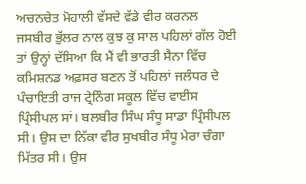ਅਚਨਚੇਤ ਮੋਹਾਲੀ ਵੱਸਦੇ ਵੱਡੇ ਵੀਰ ਕਰਨਲ ਜਸਬੀਰ ਭੁੱਲਰ ਨਾਲ ਕੁਝ ਕੁ ਸਾਲ ਪਹਿਲਾਂ ਗੱਲ ਹੋਈ ਤਾਂ ਉਨ੍ਹਾਂ ਦੱਸਿਆ ਕਿ ਮੈਂ ਵੀ ਭਾਰਤੀ ਸੈਨਾ ਵਿੱਚ ਕਮਿਸ਼ਨਡ ਅਫ਼ਸਰ ਬਣਨ ਤੋਂ ਪਹਿਲਾਂ ਜਲੰਧਰ ਦੇ ਪੰਚਾਇਤੀ ਰਾਜ ਟ੍ਰੇਨਿੰਗ ਸਕੂਲ ਵਿੱਚ ਵਾਈਸ ਪ੍ਰਿੰਸੀਪਲ ਸਾਂ। ਬਲਬੀਰ ਸਿੰਘ ਸੰਧੂ ਸਾਡਾ ਪ੍ਰਿੰਸੀਪਲ ਸੀ। ਉਸ ਦਾ ਨਿੱਕਾ ਵੀਰ ਸੁਖਬੀਰ ਸੰਧੂ ਮੇਰਾ ਚੰਗਾ ਮਿੱਤਰ ਸੀ। ਉਸ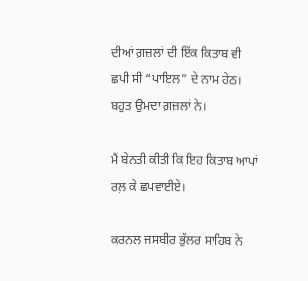ਦੀਆਂ ਗ਼ਜ਼ਲਾਂ ਦੀ ਇੱਕ ਕਿਤਾਬ ਵੀ ਛਪੀ ਸੀ “ਪਾਇਲ” ਦੇ ਨਾਮ ਹੇਠ। ਬਹੁਤ ਉਮਦਾ ਗ਼ਜ਼ਲਾਂ ਨੇ।

ਮੈਂ ਬੇਨਤੀ ਕੀਤੀ ਕਿ ਇਹ ਕਿਤਾਬ ਆਪਾਂ ਰਲ਼ ਕੇ ਛਪਵਾਈਏ।

ਕਰਨਲ ਜਸਬੀਰ ਭੁੱਲਰ ਸਾਹਿਬ ਨੇ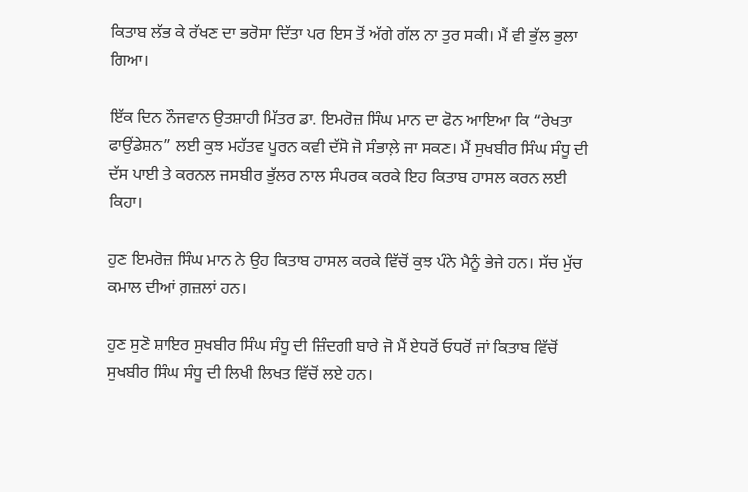ਕਿਤਾਬ ਲੱਭ ਕੇ ਰੱਖਣ ਦਾ ਭਰੋਸਾ ਦਿੱਤਾ ਪਰ ਇਸ ਤੋਂ ਅੱਗੇ ਗੱਲ ਨਾ ਤੁਰ ਸਕੀ। ਮੈਂ ਵੀ ਭੁੱਲ ਭੁਲਾ ਗਿਆ।

ਇੱਕ ਦਿਨ ਨੌਜਵਾਨ ਉਤਸ਼ਾਹੀ ਮਿੱਤਰ ਡਾ. ਇਮਰੋਜ਼ ਸਿੰਘ ਮਾਨ ਦਾ ਫੋਨ ਆਇਆ ਕਿ “ਰੇਖਤਾ ਫਾਉਂਡੇਸ਼ਨ” ਲਈ ਕੁਝ ਮਹੱਤਵ ਪੂਰਨ ਕਵੀ ਦੱਸੋ ਜੋ ਸੰਭਾਲ਼ੇ ਜਾ ਸਕਣ। ਮੈਂ ਸੁਖਬੀਰ ਸਿੰਘ ਸੰਧੂ ਦੀ ਦੱਸ ਪਾਈ ਤੇ ਕਰਨਲ ਜਸਬੀਰ ਭੁੱਲਰ ਨਾਲ ਸੰਪਰਕ ਕਰਕੇ ਇਹ ਕਿਤਾਬ ਹਾਸਲ ਕਰਨ ਲਈ ਕਿਹਾ।

ਹੁਣ ਇਮਰੋਜ਼ ਸਿੰਘ ਮਾਨ ਨੇ ਉਹ ਕਿਤਾਬ ਹਾਸਲ ਕਰਕੇ ਵਿੱਚੋਂ ਕੁਝ ਪੰਨੇ ਮੈਨੂੰ ਭੇਜੇ ਹਨ। ਸੱਚ ਮੁੱਚ ਕਮਾਲ ਦੀਆਂ ਗ਼ਜ਼ਲਾਂ ਹਨ।

ਹੁਣ ਸੁਣੋ ਸ਼ਾਇਰ ਸੁਖਬੀਰ ਸਿੰਘ ਸੰਧੂ ਦੀ ਜ਼ਿੰਦਗੀ ਬਾਰੇ ਜੋ ਮੈਂ ਏਧਰੋਂ ਓਧਰੋਂ ਜਾਂ ਕਿਤਾਬ ਵਿੱਚੋਂ ਸੁਖਬੀਰ ਸਿੰਘ ਸੰਧੂ ਦੀ ਲਿਖੀ ਲਿਖਤ ਵਿੱਚੋਂ ਲਏ ਹਨ।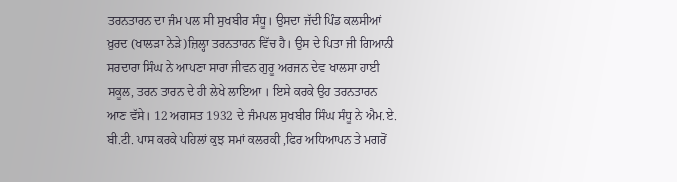ਤਰਨਤਾਰਨ ਦਾ ਜੰਮ ਪਲ ਸੀ ਸੁਖਬੀਰ ਸੰਧੂ। ਉਸਦਾ ਜੱਦੀ ਪਿੰਡ ਕਲਸੀਆਂ ਖ਼ੁਰਦ (ਖਾਲੜਾ ਨੇੜੇ)ਜ਼ਿਲ੍ਹਾ ਤਰਨਤਾਰਨ ਵਿੱਚ ਹੈ। ਉਸ ਦੇ ਪਿਤਾ ਜੀ ਗਿਆਨੀ ਸਰਦਾਰਾ ਸਿੰਘ ਨੇ ਆਪਣਾ ਸਾਰਾ ਜੀਵਨ ਗੁਰੂ ਅਰਜਨ ਦੇਵ ਖਾਲਸਾ ਹਾਈ ਸਕੂਲ, ਤਰਨ ਤਾਰਨ ਦੇ ਹੀ ਲੇਖੇ ਲਾਇਆ । ਇਸੇ ਕਰਕੇ ਉਹ ਤਰਨਤਾਰਨ ਆਣ ਵੱਸੇ। 12 ਅਗਸਤ 1932 ਦੇ ਜੰਮਪਲ ਸੁਖਬੀਰ ਸਿੰਘ ਸੰਧੂ ਨੇ ਐਮ.ਏ. ਬੀ.ਟੀ. ਪਾਸ ਕਰਕੇ ਪਹਿਲਾਂ ਕੁਝ ਸਮਾਂ ਕਲਰਕੀ ,ਫਿਰ ਅਧਿਆਪਨ ਤੇ ਮਗਰੋਂ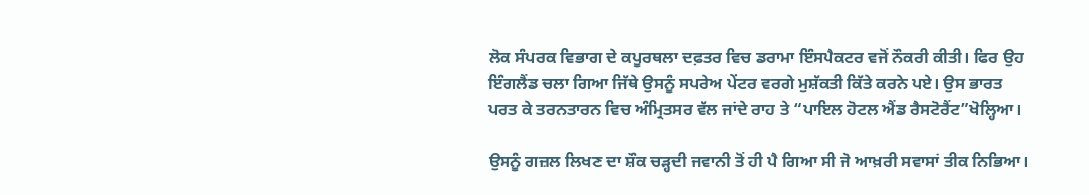ਲੋਕ ਸੰਪਰਕ ਵਿਭਾਗ ਦੇ ਕਪੂਰਥਲਾ ਦਫ਼ਤਰ ਵਿਚ ਡਰਾਮਾ ਇੰਸਪੈਕਟਰ ਵਜੋਂ ਨੌਕਰੀ ਕੀਤੀ। ਫਿਰ ਉਹ ਇੰਗਲੈਂਡ ਚਲਾ ਗਿਆ ਜਿੱਥੇ ਉਸਨੂੰ ਸਪਰੇਅ ਪੇਂਟਰ ਵਰਗੇ ਮੁਸ਼ੱਕਤੀ ਕਿੱਤੇ ਕਰਨੇ ਪਏ। ਉਸ ਭਾਰਤ ਪਰਤ ਕੇ ਤਰਨਤਾਰਨ ਵਿਚ ਅੰਮ੍ਰਿਤਸਰ ਵੱਲ ਜਾਂਦੇ ਰਾਹ ਤੇ “ਪਾਇਲ ਹੋਟਲ ਐਂਡ ਰੈਸਟੋਰੈਂਟ”ਖੋਲ੍ਹਿਆ।

ਉਸਨੂੰ ਗਜ਼ਲ ਲਿਖਣ ਦਾ ਸ਼ੌਕ ਚੜ੍ਹਦੀ ਜਵਾਨੀ ਤੋਂ ਹੀ ਪੈ ਗਿਆ ਸੀ ਜੋ ਆਖ਼ਰੀ ਸਵਾਸਾਂ ਤੀਕ ਨਿਭਿਆ।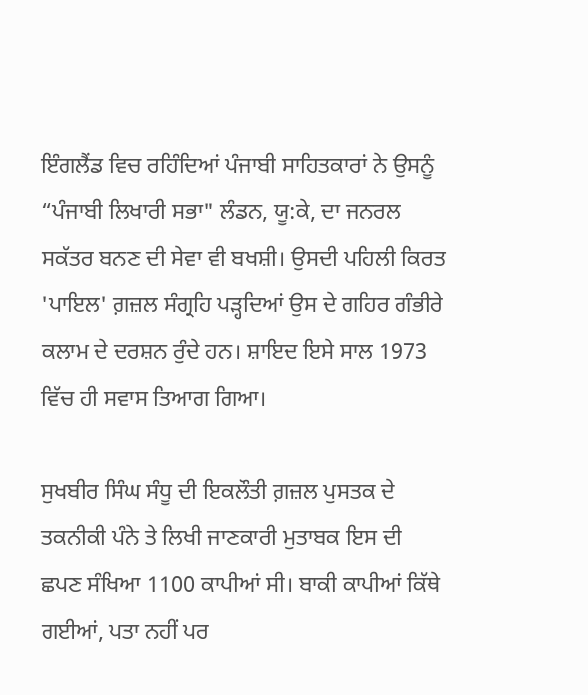ਇੰਗਲੈਂਡ ਵਿਚ ਰਹਿੰਦਿਆਂ ਪੰਜਾਬੀ ਸਾਹਿਤਕਾਰਾਂ ਨੇ ਉਸਨੂੰ “ਪੰਜਾਬੀ ਲਿਖਾਰੀ ਸਭਾ" ਲੰਡਨ, ਯੂ:ਕੇ, ਦਾ ਜਨਰਲ ਸਕੱਤਰ ਬਨਣ ਦੀ ਸੇਵਾ ਵੀ ਬਖਸ਼ੀ। ਉਸਦੀ ਪਹਿਲੀ ਕਿਰਤ 'ਪਾਇਲ' ਗ਼ਜ਼ਲ ਸੰਗ੍ਰਹਿ ਪੜ੍ਹਦਿਆਂ ਉਸ ਦੇ ਗਹਿਰ ਗੰਭੀਰੇ ਕਲਾਮ ਦੇ ਦਰਸ਼ਨ ਰੁੰਦੇ ਹਨ। ਸ਼ਾਇਦ ਇਸੇ ਸਾਲ 1973 ਵਿੱਚ ਹੀ ਸਵਾਸ ਤਿਆਗ ਗਿਆ।

ਸੁਖਬੀਰ ਸਿੰਘ ਸੰਧੂ ਦੀ ਇਕਲੌਤੀ ਗ਼ਜ਼ਲ ਪੁਸਤਕ ਦੇ ਤਕਨੀਕੀ ਪੰਨੇ ਤੇ ਲਿਖੀ ਜਾਣਕਾਰੀ ਮੁਤਾਬਕ ਇਸ ਦੀ ਛਪਣ ਸੰਖਿਆ 1100 ਕਾਪੀਆਂ ਸੀ। ਬਾਕੀ ਕਾਪੀਆਂ ਕਿੱਥੇ ਗਈਆਂ, ਪਤਾ ਨਹੀਂ ਪਰ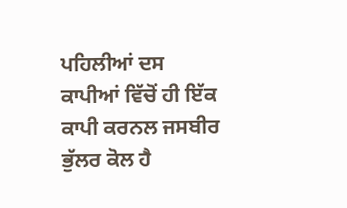ਪਹਿਲੀਆਂ ਦਸ ਕਾਪੀਆਂ ਵਿੱਚੋਂ ਹੀ ਇੱਕ ਕਾਪੀ ਕਰਨਲ ਜਸਬੀਰ ਭੁੱਲਰ ਕੋਲ ਹੈ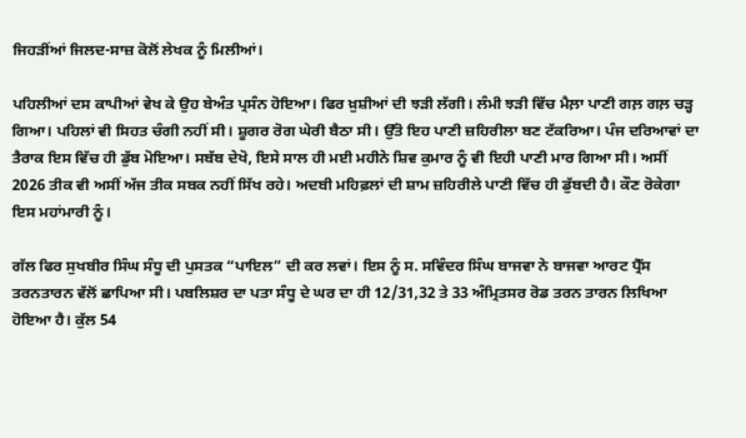ਜਿਹੜੀਂਆਂ ਜਿਲਦ-ਸਾਜ਼ ਕੋਲੋਂ ਲੇਖਕ ਨੂੰ ਮਿਲੀਆਂ।

ਪਹਿਲੀਆਂ ਦਸ ਕਾਪੀਆਂ ਵੇਖ ਕੇ ਉਹ ਬੇਅੰਤ ਪ੍ਰਸੰਨ ਹੋਇਆ। ਫਿਰ ਖ਼ੁਸ਼ੀਆਂ ਦੀ ਝੜੀ ਲੱਗੀ। ਲੰਮੀ ਝੜੀ ਵਿੱਚ ਮੈਲ਼ਾ ਪਾਣੀ ਗਲ਼ ਗਲ਼ ਚੜ੍ਹ ਗਿਆ। ਪਹਿਲਾਂ ਵੀ ਸਿਹਤ ਚੰਗੀ ਨਹੀਂ ਸੀ। ਸ਼ੂਗਰ ਰੋਗ ਘੇਰੀ ਬੈਠਾ ਸੀ। ਉੱਤੋ ਇਹ ਪਾਣੀ ਜ਼ਹਿਰੀਲਾ ਬਣ ਟੱਕਰਿਆ। ਪੰਜ ਦਰਿਆਵਾਂ ਦਾ ਤੈਰਾਕ ਇਸ ਵਿੱਚ ਹੀ ਡੁੱਬ ਮੋਇਆ। ਸਬੱਬ ਦੇਖੋ, ਇਸੇ ਸਾਲ ਹੀ ਮਈ ਮਹੀਨੇ ਸ਼ਿਵ ਕੁਮਾਰ ਨੂੰ ਵੀ ਇਹੀ ਪਾਣੀ ਮਾਰ ਗਿਆ ਸੀ। ਅਸੀਂ 2026 ਤੀਕ ਵੀ ਅਸੀਂ ਅੱਜ ਤੀਕ ਸਬਕ ਨਹੀਂ ਸਿੱਖ ਰਹੇ। ਅਦਬੀ ਮਹਿਫ਼ਲਾਂ ਦੀ ਸ਼ਾਮ ਜ਼ਹਿਰੀਲੇ ਪਾਣੀ ਵਿੱਚ ਹੀ ਡੁੱਬਦੀ ਹੈ। ਕੌਣ ਰੋਕੇਗਾ ਇਸ ਮਹਾਂਮਾਰੀ ਨੂੰ।

ਗੱਲ ਫਿਰ ਸੁਖਬੀਰ ਸਿੰਘ ਸੰਧੂ ਦੀ ਪੁਸਤਕ “ਪਾਇਲ” ਦੀ ਕਰ ਲਵਾਂ। ਇਸ ਨੂੰ ਸ. ਸਵਿੰਦਰ ਸਿੰਘ ਬਾਜਵਾ ਨੇ ਬਾਜਵਾ ਆਰਟ ਪ੍ਰੈੱਸ ਤਰਨਤਾਰਨ ਵੱਲੋਂ ਛਾਪਿਆ ਸੀ। ਪਬਲਿਸ਼ਰ ਦਾ ਪਤਾ ਸੰਧੂ ਦੇ ਘਰ ਦਾ ਹੀ 12/31,32 ਤੇ 33 ਅੰਮ੍ਰਿਤਸਰ ਰੋਡ ਤਰਨ ਤਾਰਨ ਲਿਖਿਆ ਹੋਇਆ ਹੈ। ਕੁੱਲ 54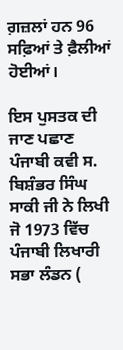ਗ਼ਜ਼ਲਾਂ ਹਨ 96 ਸਫ਼ਿਆਂ ਤੇ ਫ਼ੈਲੀਆਂ ਹੋਈਆਂ।

ਇਸ ਪੁਸਤਕ ਦੀ ਜਾਣ ਪਛਾਣ ਪੰਜਾਬੀ ਕਵੀ ਸ. ਬਿਸ਼ੰਭਰ ਸਿੰਘ ਸਾਕੀ ਜੀ ਨੇ ਲਿਖੀ ਜੋ 1973 ਵਿੱਚ ਪੰਜਾਬੀ ਲਿਖਾਰੀ ਸਭਾ ਲੰਡਨ (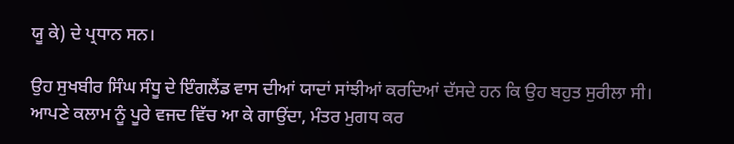ਯੂ ਕੇ) ਦੇ ਪ੍ਰਧਾਨ ਸਨ।

ਉਹ ਸੁਖਬੀਰ ਸਿੰਘ ਸੰਧੂ ਦੇ ਇੰਗਲੈਂਡ ਵਾਸ ਦੀਆਂ ਯਾਦਾਂ ਸਾਂਝੀਆਂ ਕਰਦਿਆਂ ਦੱਸਦੇ ਹਨ ਕਿ ਉਹ ਬਹੁਤ ਸੁਰੀਲਾ ਸੀ। ਆਪਣੇ ਕਲਾਮ ਨੂੰ ਪੂਰੇ ਵਜਦ ਵਿੱਚ ਆ ਕੇ ਗਾਉਂਦਾ, ਮੰਤਰ ਮੁਗਧ ਕਰ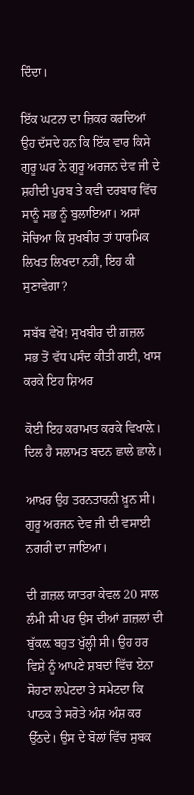ਦਿੰਦਾ।

ਇੱਕ ਘਟਨਾ ਦਾ ਜ਼ਿਕਰ ਕਰਦਿਆਂ ਉਹ ਦੱਸਦੇ ਹਨ ਕਿ ਇੱਕ ਵਾਰ ਕਿਸੇ ਗੁਰੂ ਘਰ ਨੇ ਗੁਰੂ ਅਰਜਨ ਦੇਵ ਜੀ ਦੇ ਸ਼ਹੀਦੀ ਪੁਰਬ ਤੇ ਕਵੀ ਦਰਬਾਰ ਵਿੱਚ ਸਾਨੂੰ ਸਭ ਨੂੰ ਬੁਲਾਇਆ। ਅਸਾਂ ਸੋਚਿਆ ਕਿ ਸੁਖਬੀਰ ਤਾਂ ਧਾਰਮਿਕ ਲਿਖਤ ਲਿਖਦਾ ਨਹੀਂ, ਇਹ ਕੀ ਸੁਣਾਵੇਗਾ?

ਸਬੱਬ ਵੇਖੋ! ਸੁਖਬੀਰ ਦੀ ਗ਼ਜ਼ਲ ਸਭ ਤੋਂ ਵੱਧ ਪਸੰਦ ਕੀਤੀ ਗਈ, ਖਾਸ ਕਰਕੇ ਇਹ ਸ਼ਿਅਰ

ਕੋਈ ਇਹ ਕਰਾਮਾਤ ਕਰਕੇ ਵਿਖਾਲ਼ੇ।
ਦਿਲ ਹੈ ਸਲਾਮਤ ਬਦਨ ਛਾਲੇ ਛਾਲੇ।

ਆਖ਼ਰ ਉਹ ਤਰਨਤਾਰਨੀ ਖ਼ੂਨ ਸੀ। ਗੁਰੂ ਅਰਜਨ ਦੇਵ ਜੀ ਦੀ ਵਸਾਈ ਨਗਰੀ ਦਾ ਜਾਇਆ।

ਦੀ ਗ਼ਜ਼ਲ ਯਾਤਰਾ ਕੇਵਲ 20 ਸਾਲ ਲੰਮੀ ਸੀ ਪਰ ਉਸ ਦੀਆਂ ਗ਼ਜ਼ਲਾਂ ਦੀ ਬੁੱਕਲ਼ ਬਹੁਤ ਖੁੱਲ੍ਹੀ ਸੀ। ਉਹ ਹਰ ਵਿਸ਼ੇ ਨੂੰ ਆਪਣੇ ਸ਼ਬਦਾਂ ਵਿੱਚ ਏਨਾ ਸੋਹਣਾ ਲਪੇਟਦਾ ਤੇ ਸਮੇਟਦਾ ਕਿ ਪਾਠਕ ਤੇ ਸਰੋਤੇ ਅੰਸ਼ ਅੰਸ਼ ਕਰ ਉੱਠਦੇ। ਉਸ ਦੇ ਬੋਲਾਂ ਵਿੱਚ ਸੁਬਕ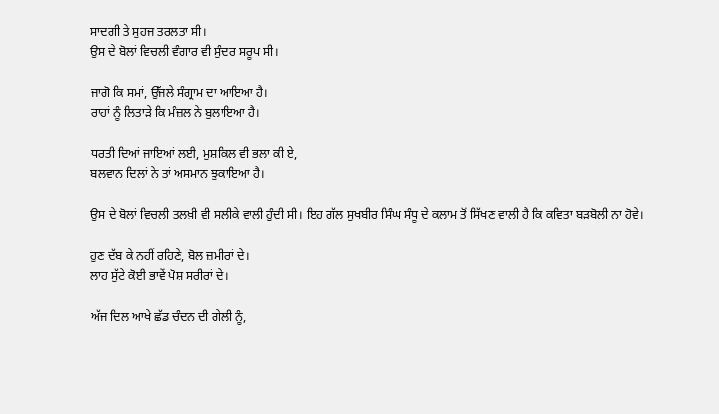ਸਾਦਗੀ ਤੇ ਸੁਹਜ ਤਰਲਤਾ ਸੀ।
ਉਸ ਦੇ ਬੋਲਾਂ ਵਿਚਲੀ ਵੰਗਾਰ ਵੀ ਸੁੰਦਰ ਸਰੂਪ ਸੀ।

ਜਾਗੋ ਕਿ ਸਮਾਂ, ਉੱਜਲੇ ਸੰਗ੍ਰਾਮ ਦਾ ਆਇਆ ਹੈ।
ਰਾਹਾਂ ਨੂੰ ਲਿਤਾੜੇ ਕਿ ਮੰਜ਼ਲ ਨੇ ਬੁਲਾਇਆ ਹੈ।

ਧਰਤੀ ਦਿਆਂ ਜਾਇਆਂ ਲਈ, ਮੁਸ਼ਕਿਲ ਵੀ ਭਲਾ ਕੀ ਏ,
ਬਲਵਾਨ ਦਿਲਾਂ ਨੇ ਤਾਂ ਅਸਮਾਨ ਝੁਕਾਇਆ ਹੈ।

ਉਸ ਦੇ ਬੋਲਾਂ ਵਿਚਲੀ ਤਲਖ਼ੀ ਵੀ ਸਲੀਕੇ ਵਾਲੀ ਹੁੰਦੀ ਸੀ। ਇਹ ਗੱਲ ਸੁਖਬੀਰ ਸਿੰਘ ਸੰਧੂ ਦੇ ਕਲਾਮ ਤੋਂ ਸਿੱਖਣ ਵਾਲੀ ਹੈ ਕਿ ਕਵਿਤਾ ਬੜਬੋਲੀ ਨਾ ਹੋਵੇ।

ਹੁਣ ਦੱਬ ਕੇ ਨਹੀਂ ਰਹਿਣੇ, ਬੋਲ ਜ਼ਮੀਰਾਂ ਦੇ।
ਲਾਹ ਸੁੱਟੇ ਕੋਈ ਭਾਵੇਂ ਪੋਸ਼ ਸਰੀਰਾਂ ਦੇ।

ਅੱਜ ਦਿਲ ਆਖੇ ਛੱਡ ਚੰਦਨ ਦੀ ਗੇਲੀ ਨੂੰ,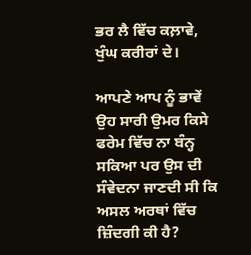ਭਰ ਲੈ ਵਿੱਚ ਕਲ਼ਾਵੇ, ਖੁੰਘ ਕਰੀਰਾਂ ਦੇ।

ਆਪਣੇ ਆਪ ਨੂੰ ਭਾਵੇਂ ਉਹ ਸਾਰੀ ਉਮਰ ਕਿਸੇ ਫਰੇਮ ਵਿੱਚ ਨਾ ਬੰਨ੍ਹ ਸਕਿਆ ਪਰ ਉਸ ਦੀ ਸੰਵੇਦਨਾ ਜਾਣਦੀ ਸੀ ਕਿ ਅਸਲ ਅਰਥਾਂ ਵਿੱਚ ਜ਼ਿੰਦਗੀ ਕੀ ਹੈ?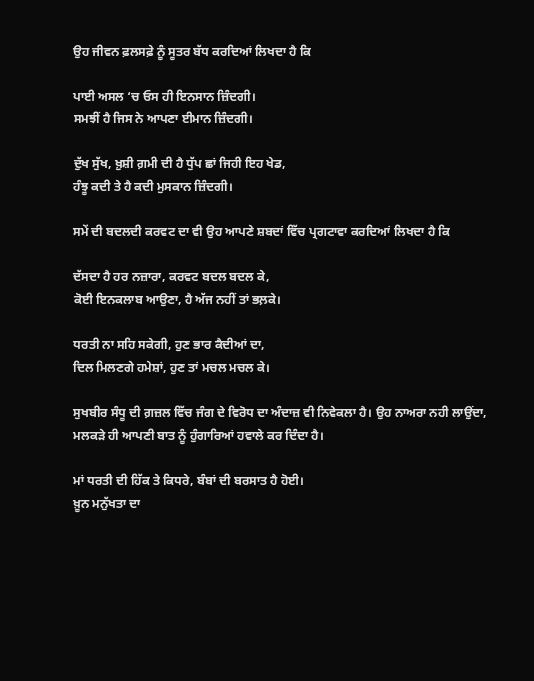ਉਹ ਜੀਵਨ ਫ਼ਲਸਫ਼ੇ ਨੂੰ ਸੂਤਰ ਬੱਧ ਕਰਦਿਆਂ ਲਿਖਦਾ ਹੈ ਕਿ

ਪਾਈ ਅਸਲ ‘ਚ ਓਸ ਹੀ ਇਨਸਾਨ ਜ਼ਿੰਦਗੀ।
ਸਮਝੀਂ ਹੈ ਜਿਸ ਨੇ ਆਪਣਾ ਈਮਾਨ ਜ਼ਿੰਦਗੀ।

ਦੁੱਖ ਸੁੱਖ, ਖ਼ੁਸ਼ੀ ਗ਼ਮੀ ਦੀ ਹੈ ਧੁੱਪ ਛਾਂ ਜਿਹੀ ਇਹ ਖੇਡ,
ਹੰਝੂ ਕਦੀ ਤੇ ਹੈ ਕਦੀ ਮੁਸਕਾਨ ਜ਼ਿੰਦਗੀ।

ਸਮੇਂ ਦੀ ਬਦਲਦੀ ਕਰਵਟ ਦਾ ਵੀ ਉਹ ਆਪਣੇ ਸ਼ਬਦਾਂ ਵਿੱਚ ਪ੍ਰਗਟਾਵਾ ਕਰਦਿਆਂ ਲਿਖਦਾ ਹੈ ਕਿ

ਦੱਸਦਾ ਹੈ ਹਰ ਨਜ਼ਾਰਾ, ਕਰਵਟ ਬਦਲ ਬਦਲ ਕੇ,
ਕੋਈ ਇਨਕਲਾਬ ਆਉਣਾ, ਹੈ ਅੱਜ ਨਹੀਂ ਤਾਂ ਭਲ਼ਕੇ।

ਧਰਤੀ ਨਾ ਸਹਿ ਸਕੇਗੀ, ਹੁਣ ਭਾਰ ਕੈਦੀਆਂ ਦਾ,
ਦਿਲ ਮਿਲਣਗੇ ਹਮੇਸ਼ਾਂ, ਹੁਣ ਤਾਂ ਮਚਲ ਮਚਲ ਕੇ।

ਸੁਖਬੀਰ ਸੰਧੂ ਦੀ ਗ਼ਜ਼ਲ ਵਿੱਚ ਜੰਗ ਦੇ ਵਿਰੋਧ ਦਾ ਅੰਦਾਜ਼ ਵੀ ਨਿਵੇਕਲਾ ਹੈ। ਉਹ ਨਾਅਰਾ ਨਹੀ ਲਾਉਂਦਾ, ਮਲਕੜੇ ਹੀ ਆਪਣੀ ਬਾਤ ਨੂੰ ਹੁੰਗਾਰਿਆਂ ਹਵਾਲੇ ਕਰ ਦਿੰਦਾ ਹੈ।

ਮਾਂ ਧਰਤੀ ਦੀ ਹਿੱਕ ਤੇ ਕਿਧਰੇ, ਬੰਬਾਂ ਦੀ ਬਰਸਾਤ ਹੈ ਹੋਈ।
ਖ਼ੂਨ ਮਨੁੱਖਤਾ ਦਾ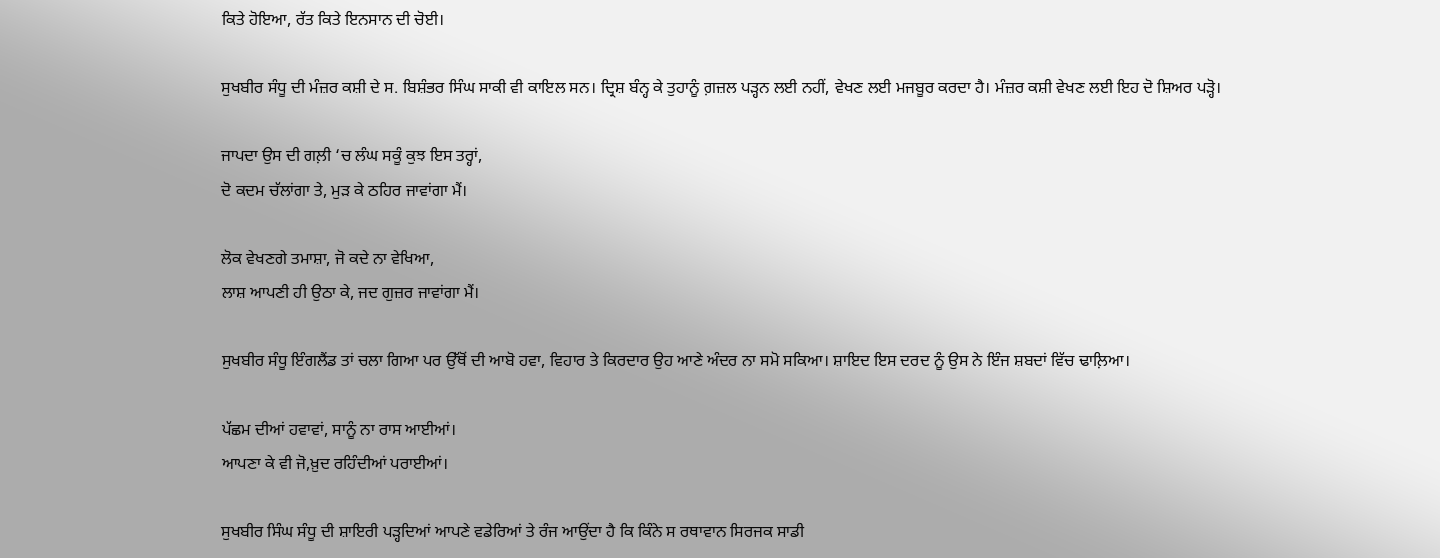ਕਿਤੇ ਹੋਇਆ, ਰੱਤ ਕਿਤੇ ਇਨਸਾਨ ਦੀ ਚੋਈ।

ਸੁਖਬੀਰ ਸੰਧੂ ਦੀ ਮੰਜ਼ਰ ਕਸ਼ੀ ਦੇ ਸ. ਬਿਸ਼ੰਭਰ ਸਿੰਘ ਸਾਕੀ ਵੀ ਕਾਇਲ ਸਨ। ਦ੍ਰਿਸ਼ ਬੰਨ੍ਹ ਕੇ ਤੁਹਾਨੂੰ ਗ਼ਜ਼ਲ ਪੜ੍ਹਨ ਲਈ ਨਹੀਂ, ਵੇਖਣ ਲਈ ਮਜਬੂਰ ਕਰਦਾ ਹੈ। ਮੰਜ਼ਰ ਕਸ਼ੀ ਵੇਖਣ ਲਈ ਇਹ ਦੋ ਸ਼ਿਅਰ ਪੜ੍ਹੋ।

ਜਾਪਦਾ ਉਸ ਦੀ ਗਲ਼ੀ ‘ਚ ਲੰਘ ਸਕੂੰ ਕੁਝ ਇਸ ਤਰ੍ਹਾਂ,
ਦੋ ਕਦਮ ਚੱਲਾਂਗਾ ਤੇ, ਮੁੜ ਕੇ ਠਹਿਰ ਜਾਵਾਂਗਾ ਮੈਂ।

ਲੋਕ ਵੇਖਣਗੇ ਤਮਾਸ਼ਾ, ਜੋ ਕਦੇ ਨਾ ਵੇਖਿਆ,
ਲਾਸ਼ ਆਪਣੀ ਹੀ ਉਠਾ ਕੇ, ਜਦ ਗੁਜ਼ਰ ਜਾਵਾਂਗਾ ਮੈਂ।

ਸੁਖਬੀਰ ਸੰਧੂ ਇੰਗਲੈਂਡ ਤਾਂ ਚਲਾ ਗਿਆ ਪਰ ਉੱਥੋਂ ਦੀ ਆਬੋ ਹਵਾ, ਵਿਹਾਰ ਤੇ ਕਿਰਦਾਰ ਉਹ ਆਣੇ ਅੰਦਰ ਨਾ ਸਮੋ ਸਕਿਆ। ਸ਼ਾਇਦ ਇਸ ਦਰਦ ਨੂੰ ਉਸ ਨੇ ਇੰਜ ਸ਼ਬਦਾਂ ਵਿੱਚ ਢਾਲ਼ਿਆ।

ਪੱਛਮ ਦੀਆਂ ਹਵਾਵਾਂ, ਸਾਨੂੰ ਨਾ ਰਾਸ ਆਈਆਂ।
ਆਪਣਾ ਕੇ ਵੀ ਜੋ,ਖ਼ੁਦ ਰਹਿੰਦੀਆਂ ਪਰਾਈਆਂ।

ਸੁਖਬੀਰ ਸਿੰਘ ਸੰਧੂ ਦੀ ਸ਼ਾਇਰੀ ਪੜ੍ਹਦਿਆਂ ਆਪਣੇ ਵਡੇਰਿਆਂ ਤੇ ਰੰਜ ਆਉਂਦਾ ਹੈ ਕਿ ਕਿੰਨੇ ਸ ਰਥਾਵਾਨ ਸਿਰਜਕ ਸਾਡੀ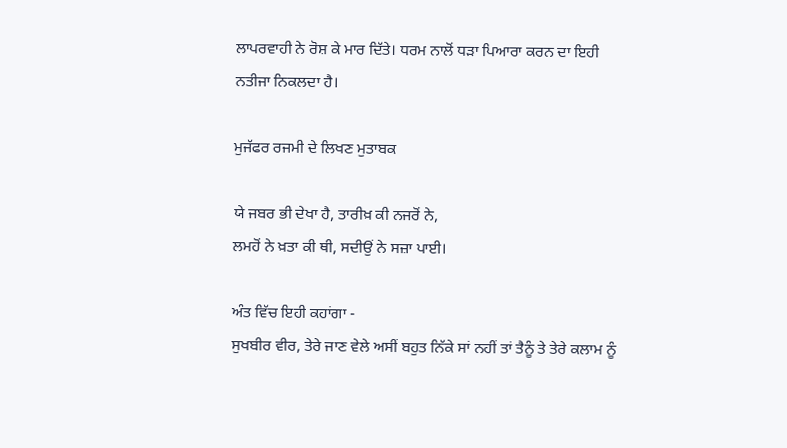ਲਾਪਰਵਾਹੀ ਨੇ ਰੋਸ਼ ਕੇ ਮਾਰ ਦਿੱਤੇ। ਧਰਮ ਨਾਲੋਂ ਧੜਾ ਪਿਆਰਾ ਕਰਨ ਦਾ ਇਹੀ ਨਤੀਜਾ ਨਿਕਲਦਾ ਹੈ।

ਮੁਜੱਫਰ ਰਜਮੀ ਦੇ ਲਿਖਣ ਮੁਤਾਬਕ

ਯੇ ਜਬਰ ਭੀ ਦੇਖਾ ਹੈ, ਤਾਰੀਖ਼ ਕੀ ਨਜਰੋਂ ਨੇ,
ਲਮਹੋਂ ਨੇ ਖ਼ਤਾ ਕੀ ਥੀ, ਸਦੀਉਂ ਨੇ ਸਜ਼ਾ ਪਾਈ।

ਅੰਤ ਵਿੱਚ ਇਹੀ ਕਹਾਂਗਾ -
ਸੁਖਬੀਰ ਵੀਰ, ਤੇਰੇ ਜਾਣ ਵੇਲੇ ਅਸੀਂ ਬਹੁਤ ਨਿੱਕੇ ਸਾਂ ਨਹੀਂ ਤਾਂ ਤੈਨੂੰ ਤੇ ਤੇਰੇ ਕਲਾਮ ਨੂੰ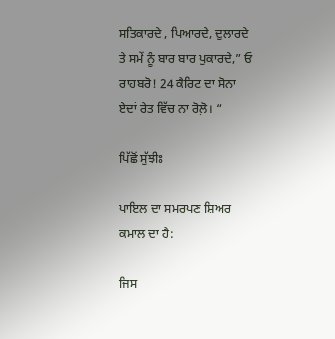ਸਤਿਕਾਰਦੇ , ਪਿਆਰਦੇ, ਦੁਲਾਰਦੇ ਤੇ ਸਮੇਂ ਨੂੰ ਬਾਰ ਬਾਰ ਪੁਕਾਰਦੇ,” ਓ ਰਾਹਬਰੋ! 24 ਕੈਰਿਟ ਦਾ ਸੋਨਾ ਏਦਾਂ ਰੇਤ ਵਿੱਚ ਨਾ ਰੋਲ਼ੋ। “

ਪਿੱਛੋਂ ਸੁੱਝੀਃ

ਪਾਇਲ ਦਾ ਸਮਰਪਣ ਸ਼ਿਅਰ ਕਮਾਲ ਦਾ ਹੈ:

ਜਿਸ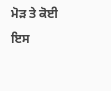ਮੋੜ ਤੇ ਕੋਈ ਇਸ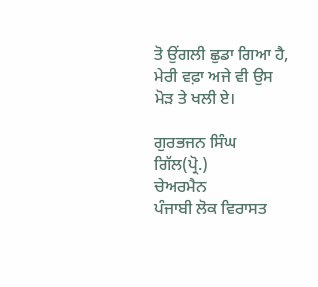ਤੋ ਉਂਗਲੀ ਛੁਡਾ ਗਿਆ ਹੈ,
ਮੇਰੀ ਵਫ਼ਾ ਅਜੇ ਵੀ ਉਸ ਮੋੜ ਤੇ ਖਲੀ ਏ।

ਗੁਰਭਜਨ ਸਿੰਘ ਗਿੱਲ(ਪ੍ਰੋ.)
ਚੇਅਰਮੈਨ
ਪੰਜਾਬੀ ਲੋਕ ਵਿਰਾਸਤ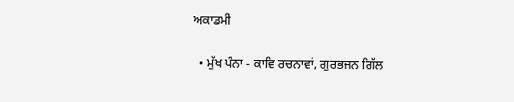ਅਕਾਡਮੀ

  • ਮੁੱਖ ਪੰਨਾ - ਕਾਵਿ ਰਚਨਾਵਾਂ, ਗੁਰਭਜਨ ਗਿੱਲ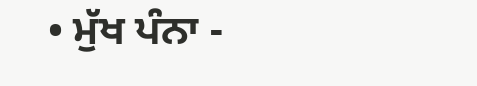• ਮੁੱਖ ਪੰਨਾ -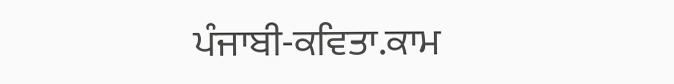ਪੰਜਾਬੀ-ਕਵਿਤਾ.ਕਾਮ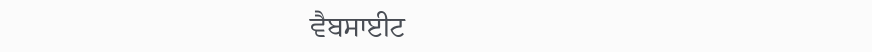ਵੈਬਸਾਈਟ